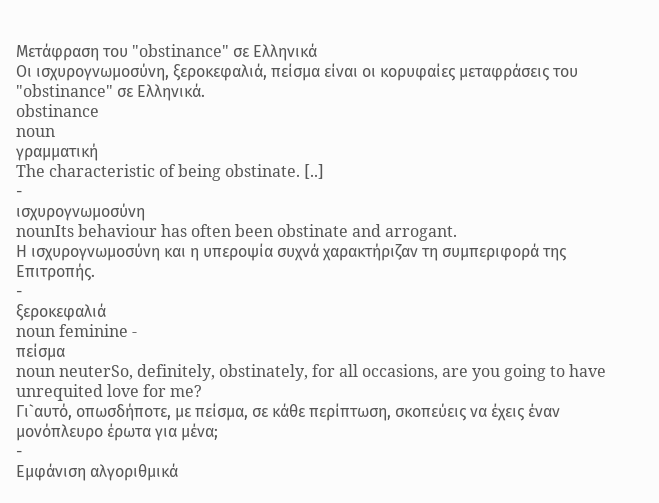Μετάφραση του "obstinance" σε Ελληνικά
Οι ισχυρογνωμοσύνη, ξεροκεφαλιά, πείσμα είναι οι κορυφαίες μεταφράσεις του "obstinance" σε Ελληνικά.
obstinance
noun
γραμματική
The characteristic of being obstinate. [..]
-
ισχυρογνωμοσύνη
nounIts behaviour has often been obstinate and arrogant.
Η ισχυρογνωμοσύνη και η υπεροψία συχνά χαρακτήριζαν τη συμπεριφορά της Επιτροπής.
-
ξεροκεφαλιά
noun feminine -
πείσμα
noun neuterSo, definitely, obstinately, for all occasions, are you going to have unrequited love for me?
Γι`αυτό, οπωσδήποτε, με πείσμα, σε κάθε περίπτωση, σκοπεύεις να έχεις έναν μονόπλευρο έρωτα για μένα;
-
Εμφάνιση αλγοριθμικά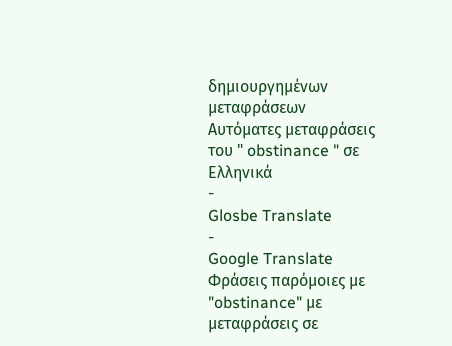δημιουργημένων μεταφράσεων
Αυτόματες μεταφράσεις του " obstinance " σε Ελληνικά
-
Glosbe Translate
-
Google Translate
Φράσεις παρόμοιες με "obstinance" με μεταφράσεις σε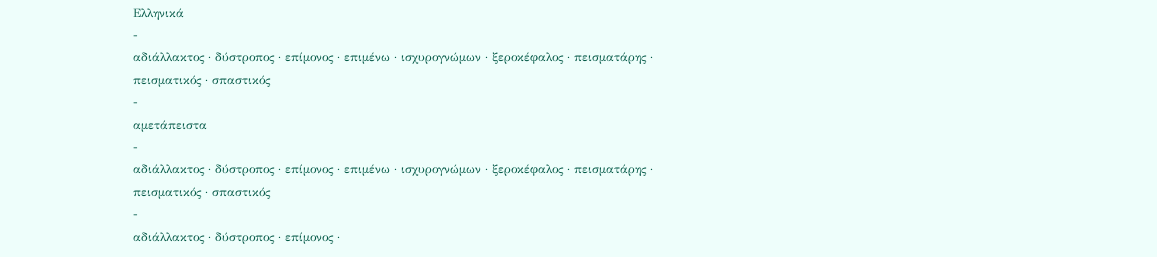Ελληνικά
-
αδιάλλακτος · δύστροπος · επίμονος · επιμένω · ισχυρογνώμων · ξεροκέφαλος · πεισματάρης · πεισματικός · σπαστικός
-
αμετάπειστα
-
αδιάλλακτος · δύστροπος · επίμονος · επιμένω · ισχυρογνώμων · ξεροκέφαλος · πεισματάρης · πεισματικός · σπαστικός
-
αδιάλλακτος · δύστροπος · επίμονος ·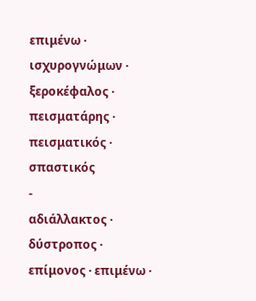επιμένω · ισχυρογνώμων · ξεροκέφαλος · πεισματάρης · πεισματικός · σπαστικός
-
αδιάλλακτος · δύστροπος · επίμονος · επιμένω ·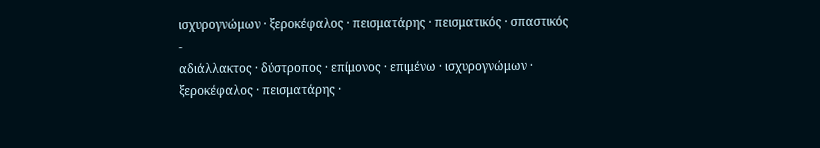ισχυρογνώμων · ξεροκέφαλος · πεισματάρης · πεισματικός · σπαστικός
-
αδιάλλακτος · δύστροπος · επίμονος · επιμένω · ισχυρογνώμων · ξεροκέφαλος · πεισματάρης ·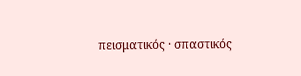πεισματικός · σπαστικός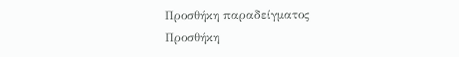Προσθήκη παραδείγματος
Προσθήκη